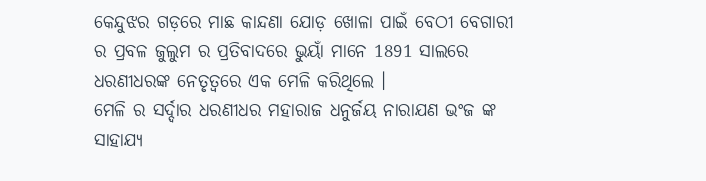କେନ୍ଦୁଝର ଗଡ଼ରେ ମାଛ କାନ୍ଦଣା ଯୋଡ଼ ଖୋଳା ପାଇଁ ବେଠୀ ବେଗାରୀ ର ପ୍ରବଳ ଜୁଲୁମ ର ପ୍ରତିବାଦରେ ଭୁୟାଁ ମାନେ 1891 ସାଲରେ ଧରଣୀଧରଙ୍କ ନେତୃତ୍ଵରେ ଏକ ମେଳି କରିଥିଲେ ।
ମେଳି ର ସର୍ଦ୍ଦାର ଧରଣୀଧର ମହାରାଜ ଧନୁର୍ଜୟ ନାରାଯଣ ଭଂଜ ଙ୍କ ସାହାଯ୍ୟ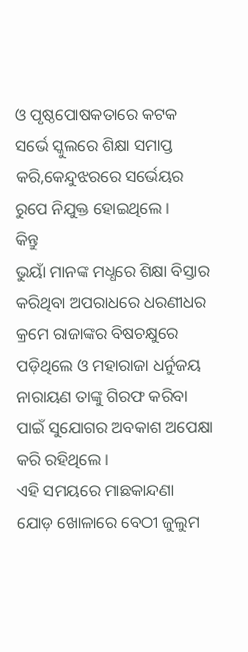ଓ ପୃଷ୍ଠପୋଷକତାରେ କଟକ ସର୍ଭେ ସ୍କୁଲରେ ଶିକ୍ଷା ସମାପ୍ତ କରି,କେନ୍ଦୁଝରରେ ସର୍ଭେୟର ରୁପେ ନିଯୁକ୍ତ ହୋଇଥିଲେ ।
କିନ୍ତୁ
ଭୁୟାଁ ମାନଙ୍କ ମଧ୍ଧରେ ଶିକ୍ଷା ବିସ୍ତାର କରିଥିବା ଅପରାଧରେ ଧରଣୀଧର କ୍ରମେ ରାଜାଙ୍କର ବିଷଚକ୍ଷୁରେ ପଡ଼ିଥିଲେ ଓ ମହାରାଜା ଧର୍ନୁଜୟ ନାରାୟଣ ତାଙ୍କୁ ଗିରଫ କରିବା ପାଇଁ ସୁଯୋଗର ଅବକାଶ ଅପେକ୍ଷା କରି ରହିଥିଲେ ।
ଏହି ସମୟରେ ମାଛକାନ୍ଦଣା ଯୋଡ଼ ଖୋଳାରେ ବେଠୀ ଜୁଲୁମ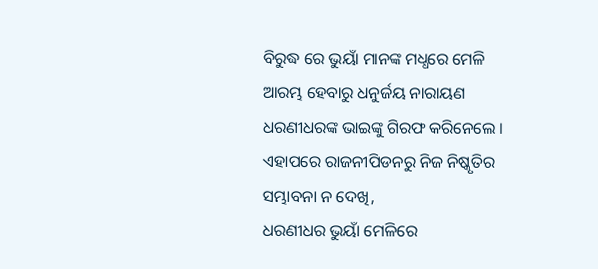ବିରୁଦ୍ଧ ରେ ଭୁୟାଁ ମାନଙ୍କ ମଧ୍ଧରେ ମେଳି ଆରମ୍ଭ ହେବାରୁ ଧନୁର୍ଜୟ ନାରାୟଣ ଧରଣୀଧରଙ୍କ ଭାଇଙ୍କୁ ଗିରଫ କରିନେଲେ ।
ଏହାପରେ ରାଜନୀପିଡନରୁ ନିଜ ନିଷ୍କୃତିର ସମ୍ଭାବନା ନ ଦେଖି,
ଧରଣୀଧର ଭୁୟାଁ ମେଳିରେ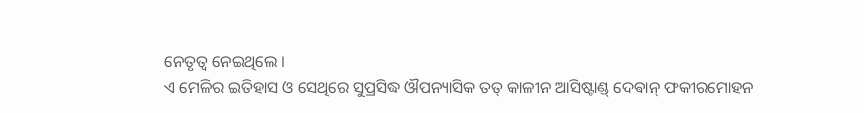ନେତୃତ୍ଵ ନେଇଥିଲେ ।
ଏ ମେଳିର ଇତିହାସ ଓ ସେଥିରେ ସୁପ୍ରସିଦ୍ଧ ଔପନ୍ୟାସିକ ତତ୍ କାଳୀନ ଆସିଷ୍ଟାଣ୍ଡ୍ ଦେଵାନ୍ ଫକୀରମୋହନ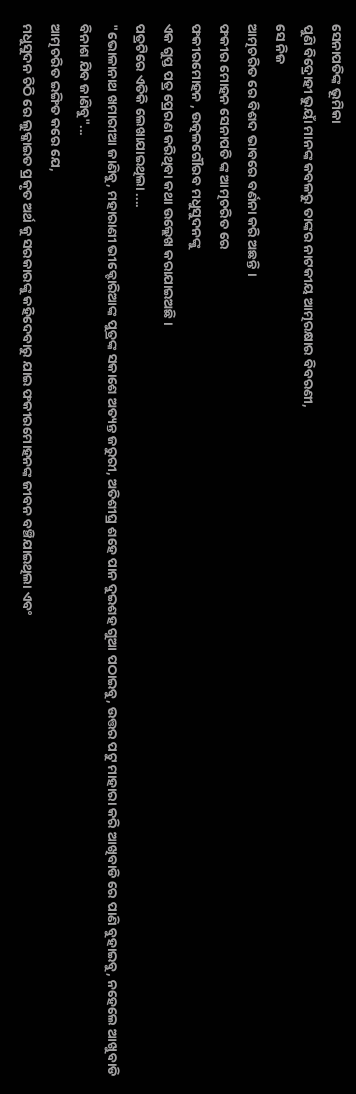ସେନାପତିଙ୍କ ଭୂମିକା
ପୁଣି ବିଦ୍ରୋହୀ ଭୁୟାଁ ମାନଙ୍କ କବଳରୁ ତାଙ୍କର ନାଟକୀୟ ଆତ୍ମରକ୍ଷାର ବିବରଣୀ,
ସେ ନିଜ
ଆତ୍ମଚରିତ ରେ ବିଶଦ ଭାବରେ ବର୍ଣନା କରି ଅଛନ୍ତି ।
ଫକୀର ମୋହନ ସେନାପତି ଙ୍କ ଆତ୍ମଚରିତ ରେ
ଫକୀରମୋହନ , ଉତ୍କଳଗୌରବ ମଧୁସୁଦନଙ୍କୁ
ଏକ ଗୁପ୍ତ ପତ୍ର ପ୍ରେରଣ କରିଥିବା କଥା ଉଲ୍ଲେଖ କରାଯାଇଅଛି ।
ପତ୍ରଟିରେ ଏତିକି ଲେଖାଯାଇଥିଲା ....
"ଭୋଳାନାଥ ଖମାରୀଆ ଜାଣିବୁ, ମହାରାଣୀ ଭୀକ୍ଟୋରିଆଙ୍କ ପୁତ୍ରଙ୍କ ସକାଶେ ଅତ୍ୟନ୍ତ ଜରୁରୀ, ଅତିଶୀଘ୍ର ଶହେ ପାନ ଦୁଇଶହ ଗୁଆ ପଠାଇବୁ, ଉତ୍ତର ପଟୁ ମାହାରା କରି ଆଖିବାଡି ରେ ପାଣି ବୁହାଇବୁ, ନହେଲେ ଆଖୁବାଡି ବିନାଶ ଯିବ ଜାଣିବୁ"...
ଆତ୍ମଚରିତ ଇଙ୍ଗିତ କରେ ଯେ,
ମଧୁସୁଦନ ଚିଠି ରେ ଲୁକ୍କାଇତ ପ୍ରକୃତ ଅର୍ଥ କୁ ସରକାରଙ୍କୁ କହିଦେବାରୁ ଯାଇ ଫକୀରମୋହନଙ୍କ ଜୀବନ ବଞ୍ଚିଯାଇଥିଲା ଏବଂ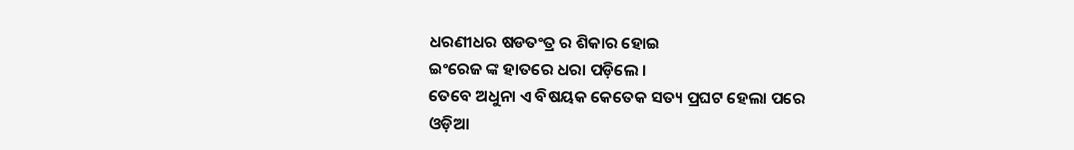ଧରଣୀଧର ଷଡତଂତ୍ର ର ଶିକାର ହୋଇ
ଇଂରେଜ ଙ୍କ ହାତରେ ଧରା ପଡ଼ିଲେ ।
ତେବେ ଅଧୁନା ଏ ବିଷୟକ କେତେକ ସତ୍ୟ ପ୍ରଘଟ ହେଲା ପରେ
ଓଡ଼ିଆ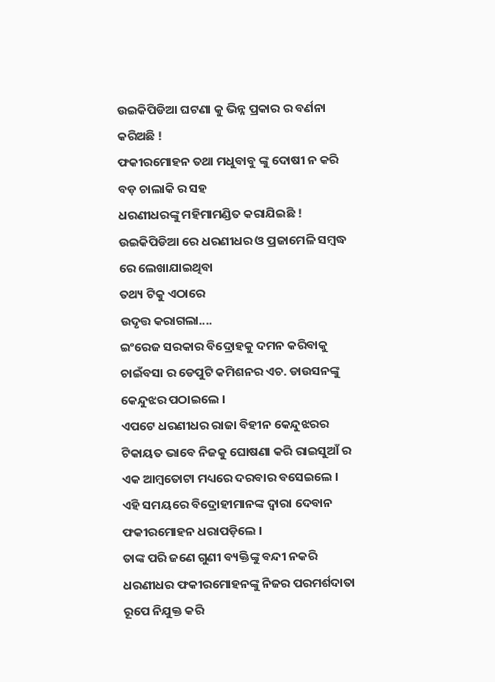ଉଇକିପିଡିଆ ଘଟଣା କୁ ଭିନ୍ନ ପ୍ରକାର ର ବର୍ଣନା କରିଅଛି !
ଫକୀରମୋହନ ତଥା ମଧୁବାବୁ ଙ୍କୁ ଦୋଷୀ ନ କରି
ବଡ଼ ଚାଲାକି ର ସହ
ଧରଣୀଧରଙ୍କୁ ମହିମାମଣ୍ଡିତ କରାଯିଇଛି !
ଉଇକିପିଡିଆ ରେ ଧରଣୀଧର ଓ ପ୍ରଜାମେଳି ସମ୍ବଦ୍ଧ ରେ ଲେଖାଯାଇଥିବା
ତଥ୍ୟ ଟିକୁ ଏଠାରେ
ଉଦୃତ୍ତ କରାଗଲା....
ଇଂରେଜ ସରକାର ବିଦ୍ରୋହକୁ ଦମନ କରିବାକୁ ଚାଇଁବସା ର ଡେପୁଟି କମିଶନର ଏଚ. ଡାଉସନଙ୍କୁ କେନ୍ଦୁଝର ପଠାଇଲେ ।
ଏପଟେ ଧରଣୀଧର ରାଜା ବିହୀନ କେନ୍ଦୁଝରର ଟିକାୟତ ଭାବେ ନିଜକୁ ଘୋଷଣା କରି ରାଇସୁଆଁ ର
ଏକ ଆମ୍ବତୋଟା ମଧ୍ୟରେ ଦରବାର ବସେଇଲେ ।
ଏହି ସମୟରେ ବିଦ୍ରୋହୀମାନଙ୍କ ଦ୍ଵାରା ଦେବାନ ଫକୀରମୋହନ ଧରାପଡ଼ିଲେ ।
ତାଙ୍କ ପରି ଜଣେ ଗୁଣୀ ବ୍ୟକ୍ତିଙ୍କୁ ବନ୍ଦୀ ନକରି ଧରଣୀଧର ଫକୀରମୋହନଙ୍କୁ ନିଜର ପରମର୍ଶଦାତା ରୂପେ ନିଯୁକ୍ତ କରି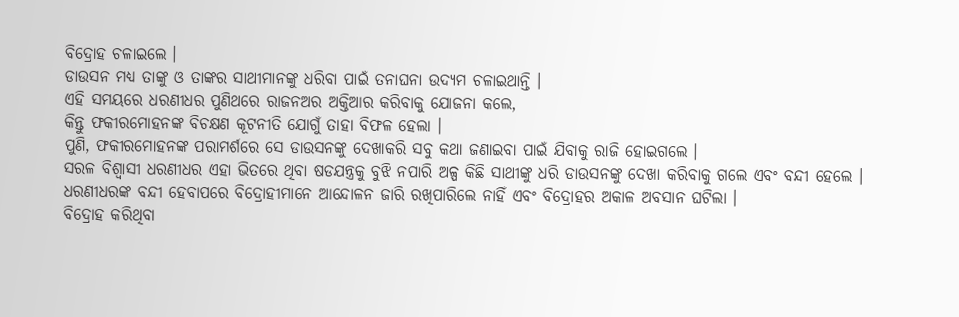ବିଦ୍ରୋହ ଚଳାଇଲେ ।
ଡାଉସନ ମଧ୍ୟ ତାଙ୍କୁ ଓ ତାଙ୍କର ସାଥୀମାନଙ୍କୁ ଧରିବା ପାଇଁ ତନାଘନା ଉଦ୍ୟମ ଚଳାଇଥାନ୍ତି ।
ଏହି ସମୟରେ ଧରଣୀଧର ପୁଣିଥରେ ରାଜନଅର ଅକ୍ତିଆର କରିବାକୁ ଯୋଜନା କଲେ,
କିନ୍ତୁ ଫକୀରମୋହନଙ୍କ ବିଚକ୍ଷଣ କୂଟନୀତି ଯୋଗୁଁ ତାହା ବିଫଳ ହେଲା ।
ପୁଣି, ଫକୀରମୋହନଙ୍କ ପରାମର୍ଶରେ ସେ ଡାଉସନଙ୍କୁ ଦେଖାକରି ସବୁ କଥା ଜଣାଇବା ପାଇଁ ଯିବାକୁ ରାଜି ହୋଇଗଲେ ।
ସରଳ ବିଶ୍ଵାସୀ ଧରଣୀଧର ଏହା ଭିତରେ ଥିବା ଷଡଯନ୍ତ୍ରକୁ ବୁଝି ନପାରି ଅଳ୍ପ କିଛି ସାଥୀଙ୍କୁ ଧରି ଡାଉସନଙ୍କୁ ଦେଖା କରିବାକୁ ଗଲେ ଏବଂ ବନ୍ଦୀ ହେଲେ ।
ଧରଣୀଧରଙ୍କ ବନ୍ଦୀ ହେବାପରେ ବିଦ୍ରୋହୀମାନେ ଆନ୍ଦୋଳନ ଜାରି ରଖିପାରିଲେ ନାହିଁ ଏବଂ ବିଦ୍ରୋହର ଅକାଳ ଅବସାନ ଘଟିଲା ।
ବିଦ୍ରୋହ କରିଥିବା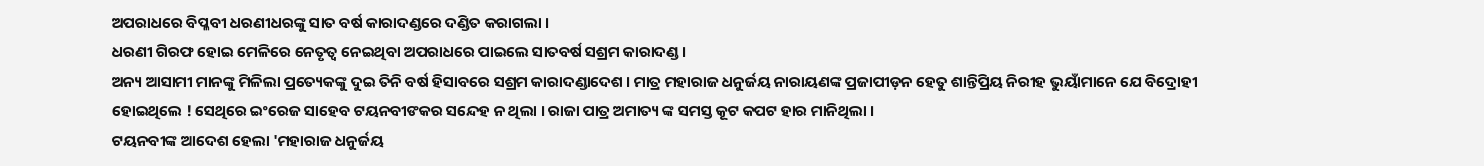ଅପରାଧରେ ବିପ୍ଳବୀ ଧରଣୀଧରଙ୍କୁ ସାତ ବର୍ଷ କାରାଦଣ୍ଡରେ ଦଣ୍ଡିତ କରାଗଲା ।
ଧରଣୀ ଗିରଫ ହୋଇ ମେଳିରେ ନେତୃତ୍ଵ ନେଇଥିବା ଅପରାଧରେ ପାଇଲେ ସାତବର୍ଷ ସଶ୍ରମ କାରାଦଣ୍ଡ ।
ଅନ୍ୟ ଆସାମୀ ମାନଙ୍କୁ ମିଳିଲା ପ୍ରତ୍ୟେକଙ୍କୁ ଦୁଇ ତିନି ବର୍ଷ ହିସାବରେ ସଶ୍ରମ କାରାଦଣ୍ଡାଦେଶ । ମାତ୍ର ମହାରାଜ ଧନୁର୍ଜୟ ନାରାୟଣଙ୍କ ପ୍ରଜାପୀଡ଼ନ ହେତୁ ଶାନ୍ତିପ୍ରିୟ ନିରୀହ ଭୁୟାଁମାନେ ଯେ ବିଦ୍ରୋହୀ ହୋଇଥିଲେ ! ସେଥିରେ ଇଂରେଜ ସାହେବ ଟୟନବୀଙକର ସନ୍ଦେହ ନ ଥିଲା । ରାଜା ପାତ୍ର ଅମାତ୍ୟ ଙ୍କ ସମସ୍ତ କୂଟ କପଟ ହାର ମାନିଥିଲା ।
ଟୟନବୀଙ୍କ ଆଦେଶ ହେଲା 'ମହାରାଜ ଧନୁର୍ଜୟ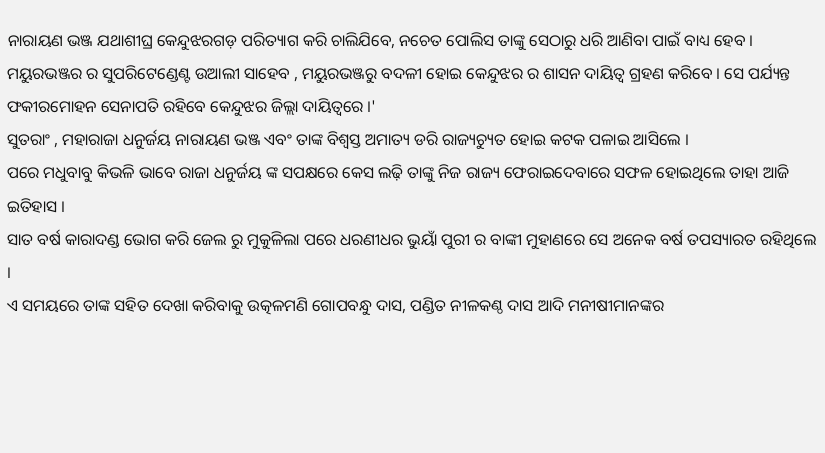ନାରାୟଣ ଭଞ୍ଜ ଯଥାଶୀଘ୍ର କେନ୍ଦୁଝରଗଡ଼ ପରିତ୍ୟାଗ କରି ଚାଲିଯିବେ, ନଚେତ ପୋଲିସ ତାଙ୍କୁ ସେଠାରୁ ଧରି ଆଣିବା ପାଇଁ ବାଧ୍ୟ ହେବ ।
ମୟୁରଭଞ୍ଜର ର ସୁପରିଟେଣ୍ଡେଣ୍ଟ ଉଆଲୀ ସାହେବ , ମୟୁରଭଞ୍ଜରୁ ବଦଳୀ ହୋଇ କେନ୍ଦୁଝର ର ଶାସନ ଦାୟିତ୍ଵ ଗ୍ରହଣ କରିବେ । ସେ ପର୍ଯ୍ୟନ୍ତ ଫକୀରମୋହନ ସେନାପତି ରହିବେ କେନ୍ଦୁଝର ଜିଲ୍ଲା ଦାୟିତ୍ଵରେ ।'
ସୁତରାଂ , ମହାରାଜା ଧନୁର୍ଜୟ ନାରାୟଣ ଭଞ୍ଜ ଏବଂ ତାଙ୍କ ବିଶ୍ଵସ୍ତ ଅମାତ୍ୟ ଡରି ରାଜ୍ୟଚ୍ୟୁତ ହୋଇ କଟକ ପଳାଇ ଆସିଲେ ।
ପରେ ମଧୁବାବୁ କିଭଳି ଭାବେ ରାଜା ଧନୁର୍ଜୟ ଙ୍କ ସପକ୍ଷରେ କେସ ଲଢ଼ି ତାଙ୍କୁ ନିଜ ରାଜ୍ୟ ଫେରାଇଦେବାରେ ସଫଳ ହୋଇଥିଲେ ତାହା ଆଜି ଇତିହାସ ।
ସାତ ବର୍ଷ କାରାଦଣ୍ଡ ଭୋଗ କରି ଜେଲ ରୁ ମୁକୁଳିଲା ପରେ ଧରଣୀଧର ଭୁୟାଁ ପୁରୀ ର ବାଙ୍କୀ ମୁହାଣରେ ସେ ଅନେକ ବର୍ଷ ତପସ୍ୟାରତ ରହିଥିଲେ ।
ଏ ସମୟରେ ତାଙ୍କ ସହିତ ଦେଖା କରିବାକୁ ଉତ୍କଳମଣି ଗୋପବନ୍ଧୁ ଦାସ, ପଣ୍ଡିତ ନୀଳକଣ୍ଠ ଦାସ ଆଦି ମନୀଷୀମାନଙ୍କର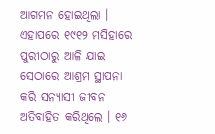ଆଗମନ ହୋଇଥିଲା । ଏହାପରେ ୧୯୧୨ ମସିହାରେ ପୁରୀଠାରୁ ଆଳି ଯାଇ ସେଠାରେ ଆଶ୍ରମ ସ୍ଥାପନା କରି ସନ୍ୟାସୀ ଜୀବନ ଅତିବାହିତ କରିଥିଲେ । ୧୬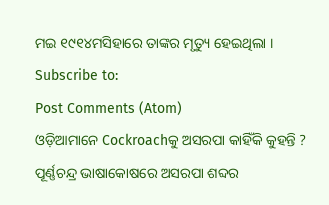ମଇ ୧୯୧୪ମସିହାରେ ତାଙ୍କର ମୃତ୍ୟୁ ହେଇଥିଲା ।
Subscribe to:
Post Comments (Atom)
ଓଡ଼ିଆମାନେ Cockroachକୁ ଅସରପା କାହିଁକି କୁହନ୍ତି ?
ପୂର୍ଣ୍ଣଚନ୍ଦ୍ର ଭାଷାକୋଷରେ ଅସରପା ଶବ୍ଦର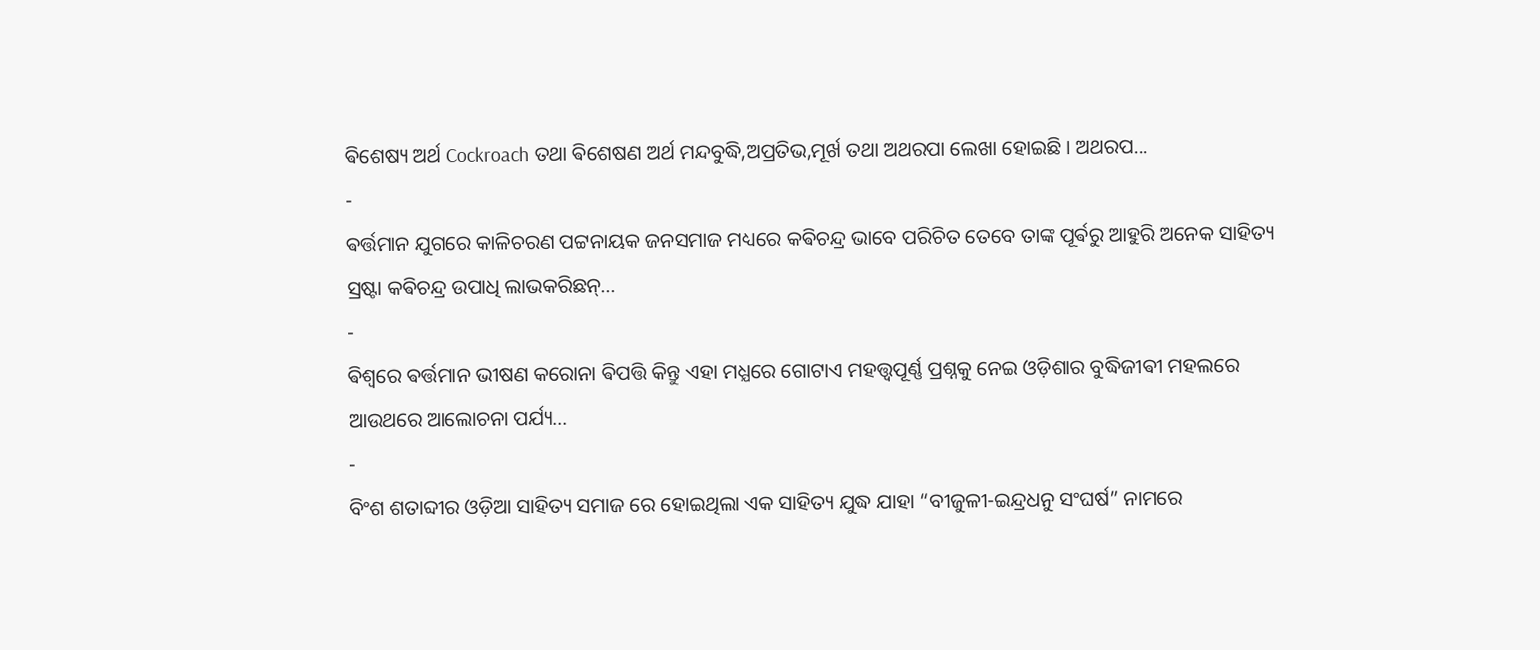ଵିଶେଷ୍ୟ ଅର୍ଥ Cockroach ତଥା ଵିଶେଷଣ ଅର୍ଥ ମନ୍ଦବୁଦ୍ଧି,ଅପ୍ରତିଭ,ମୂର୍ଖ ତଥା ଅଥରପା ଲେଖା ହୋଇଛି । ଅଥରପ...
-
ଵର୍ତ୍ତମାନ ଯୁଗରେ କାଳିଚରଣ ପଟ୍ଟନାୟକ ଜନସମାଜ ମଧ୍ୟରେ କଵିଚନ୍ଦ୍ର ଭାବେ ପରିଚିତ ତେବେ ତାଙ୍କ ପୂର୍ଵରୁ ଆହୁରି ଅନେକ ସାହିତ୍ୟ ସ୍ରଷ୍ଟା କଵିଚନ୍ଦ୍ର ଉପାଧି ଲାଭକରିଛନ୍...
-
ଵିଶ୍ଵରେ ଵର୍ତ୍ତମାନ ଭୀଷଣ କରୋନା ଵିପତ୍ତି କିନ୍ତୁ ଏହା ମଧ୍ଯରେ ଗୋଟାଏ ମହତ୍ତ୍ୱପୂର୍ଣ୍ଣ ପ୍ରଶ୍ନକୁ ନେଇ ଓଡ଼ିଶାର ବୁଦ୍ଧିଜୀଵୀ ମହଲରେ ଆଉଥରେ ଆଲୋଚନା ପର୍ଯ୍ୟ...
-
ବିଂଶ ଶତାବ୍ଦୀର ଓଡ଼ିଆ ସାହିତ୍ୟ ସମାଜ ରେ ହୋଇଥିଲା ଏକ ସାହିତ୍ୟ ଯୁଦ୍ଧ ଯାହା “ବୀଜୁଳୀ-ଇନ୍ଦ୍ରଧନୁ ସଂଘର୍ଷ” ନାମରେ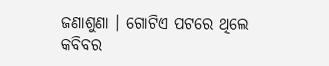ଜଣାଶୁଣା । ଗୋଟିଏ ପଟରେ ଥିଲେ କବିବର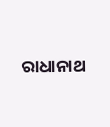ରାଧାନାଥ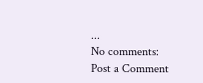...
No comments:
Post a Comment